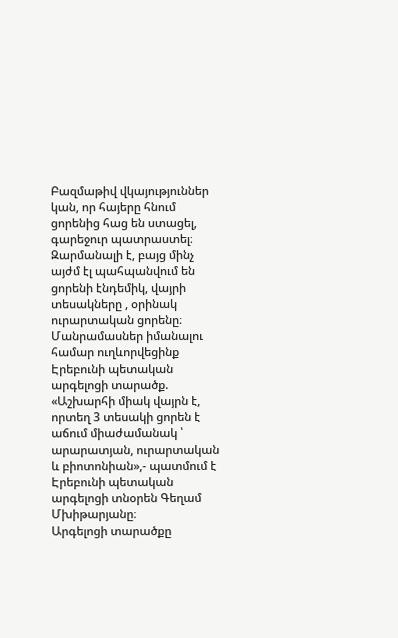Բազմաթիվ վկայություններ կան, որ հայերը հնում ցորենից հաց են ստացել, գարեջուր պատրաստել։ Զարմանալի է, բայց մինչ այժմ էլ պահպանվում են ցորենի էնդեմիկ, վայրի տեսակները , օրինակ ուրարտական ցորենը։ Մանրամասներ իմանալու համար ուղևորվեցինք Էրեբունի պետական արգելոցի տարածք.
«Աշխարհի միակ վայրն է, որտեղ 3 տեսակի ցորեն է աճում միաժամանակ ՝ արարատյան, ուրարտական և բիոտոնիան»,- պատմում է Էրեբունի պետական արգելոցի տնօրեն Գեղամ Մխիթարյանը։
Արգելոցի տարածքը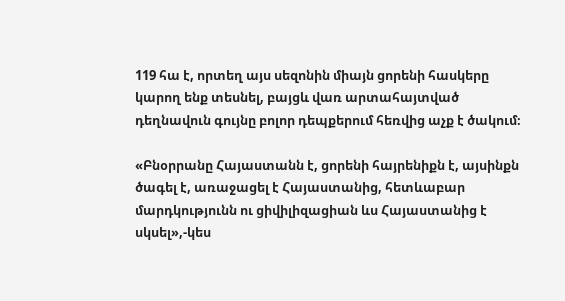119 հա է, որտեղ այս սեզոնին միայն ցորենի հասկերը կարող ենք տեսնել, բայցև վառ արտահայտված դեղնավուն գույնը բոլոր դեպքերում հեռվից աչք է ծակում։

«Բնօրրանը Հայաստանն է, ցորենի հայրենիքն է, այսինքն ծագել է, առաջացել է Հայաստանից, հետևաբար մարդկությունն ու ցիվիլիզացիան ևս Հայաստանից է սկսել»,-կես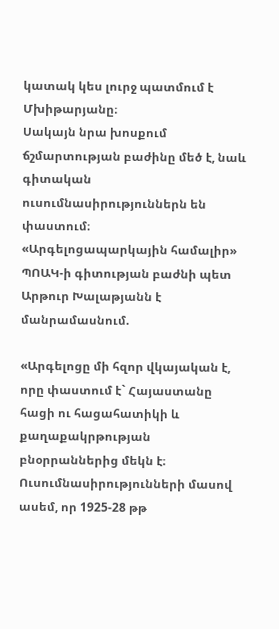կատակ կես լուրջ պատմում է Մխիթարյանը։
Սակայն նրա խոսքում ճշմարտության բաժինը մեծ է, նաև գիտական ուսումնասիրություններն են փաստում։
«Արգելոցապարկային համալիր» ՊՈԱԿ-ի գիտության բաժնի պետ Արթուր Խալաթյանն է մանրամասնում.

«Արգելոցը մի հզոր վկայական է, որը փաստում է` Հայաստանը հացի ու հացահատիկի և քաղաքակրթության բնօրրաններից մեկն է։ Ուսումնասիրությունների մասով ասեմ, որ 1925-28 թթ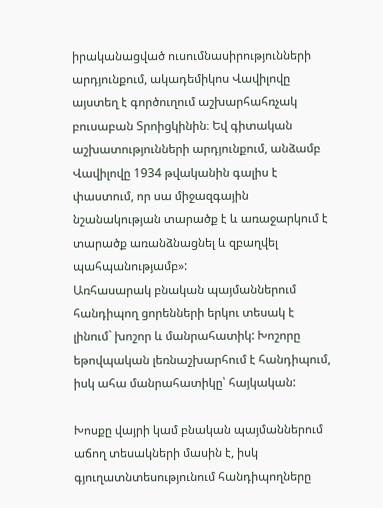իրականացված ուսումնասիրությունների արդյունքում, ակադեմիկոս Վավիլովը այստեղ է գործուղում աշխարհահռչակ բուսաբան Տրոիցկինին։ Եվ գիտական աշխատությունների արդյունքում, անձամբ Վավիլովը 1934 թվականին գալիս է փաստում, որ սա միջազգային նշանակության տարածք է և առաջարկում է տարածք առանձնացնել և զբաղվել պահպանությամբ»:
Առհասարակ բնական պայմաններում հանդիպող ցորենների երկու տեսակ է լինում` խոշոր և մանրահատիկ: Խոշորը եթովպական լեռնաշխարհում է հանդիպում, իսկ ահա մանրահատիկը՝ հայկական:

Խոսքը վայրի կամ բնական պայմաններում աճող տեսակների մասին է, իսկ գյուղատնտեսությունում հանդիպողները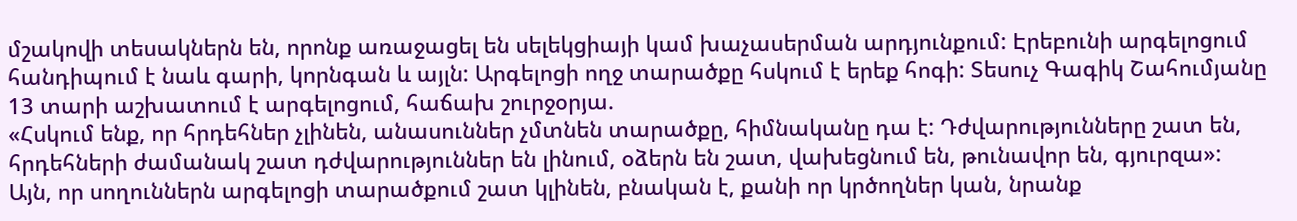մշակովի տեսակներն են, որոնք առաջացել են սելեկցիայի կամ խաչասերման արդյունքում: Էրեբունի արգելոցում հանդիպում է նաև գարի, կորնգան և այլն: Արգելոցի ողջ տարածքը հսկում է երեք հոգի: Տեսուչ Գագիկ Շահումյանը 13 տարի աշխատում է արգելոցում, հաճախ շուրջօրյա.
«Հսկում ենք, որ հրդեհներ չլինեն, անասուններ չմտնեն տարածքը, հիմնականը դա է: Դժվարությունները շատ են, հրդեհների ժամանակ շատ դժվարություններ են լինում, օձերն են շատ, վախեցնում են, թունավոր են, գյուրզա»:
Այն, որ սողուններն արգելոցի տարածքում շատ կլինեն, բնական է, քանի որ կրծողներ կան, նրանք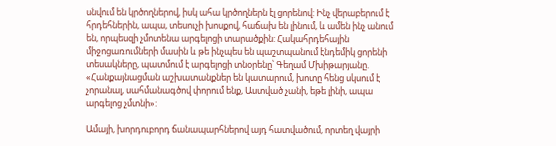սնվում են կրծողներով, իսկ ահա կրծողներն էլ ցորենով: Ինչ վերաբերում է հրդեհներին, ապա, տեսուչի խոսքով, հաճախ են լինում, և ամեն ինչ անում են, որպեսզի չմոտենա արգելոցի տարածքին: Հակահրդեհային միջոցառումների մասին և թե ինչպես են պաշտպանում էնդեմիկ ցորենի տեսակները, պատմում է արգելոցի տնօրենը՝ Գեղամ Մխիթարյանը.
«Հանքայնացման աշխատանքներ են կատարում, խոտը հենց սկսում է չորանալ, սահմանագծով փորում ենք, Աստված չանի, եթե լինի, ապա արգելոց չմտնի»:

Ամայի, խորդուբորդ ճանապարհներով այդ հատվածում, որտեղ վայրի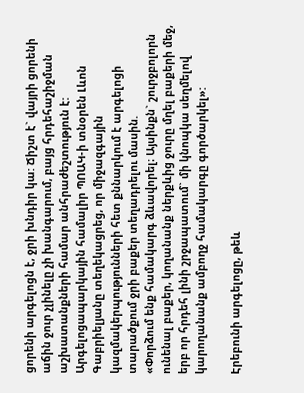ցորենի արգելոցն է, ջրի խնդիր կա: Ճիշտ է` վայրի ցորենի աճին ջուր չլինելը չի խանգարում, բայց հրդեհաշիջման աշխատանքների համար անհրաժեշտություն է: Արգելոցապարկային համալիր ՊՈԱԿ-ի տնօրեն Լևոն Գաբրիելյանը տեղեկացրեց, որ միջազգային կազմակերպությունների հետ քննարկում է արգելոցի տարածքում ջրի բաքեր տեղադրելու մասին.
«Փորձում ենք համակարգ ձևավորել։ Այսինքն` շուրջբոլորն ունենալ բաքեր, կողանանք ներքևից ջուրը մղել բաքերի մեջ, երբ որ հրդեհ լինի շրջապատում` մի կնոպկա սեղմելով կարողանանք ամբողջ համակարգը գործարկել»:

Էրեբունի արգելոցը, թեև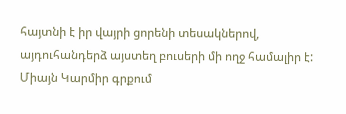հայտնի է իր վայրի ցորենի տեսակներով, այդուհանդերձ այստեղ բուսերի մի ողջ համալիր է: Միայն Կարմիր գրքում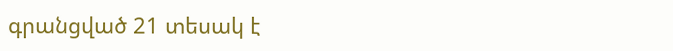գրանցված 21 տեսակ է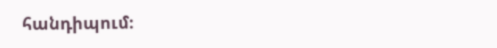հանդիպում։